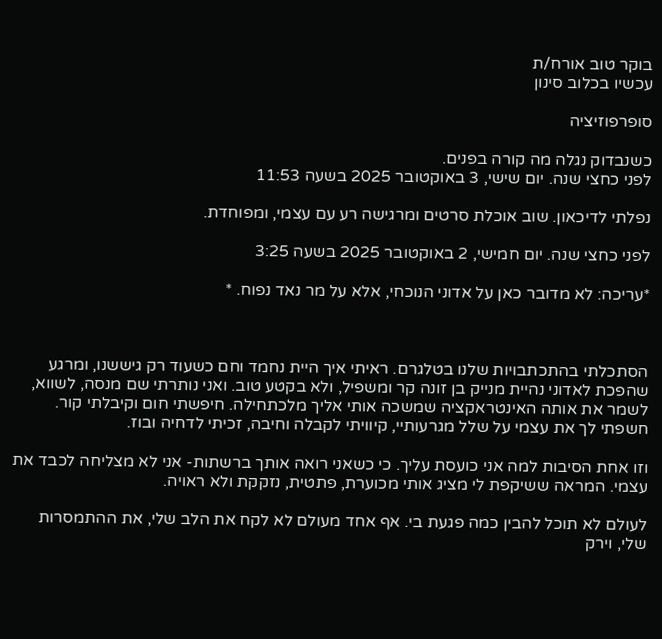בוקר טוב אורח/ת
עכשיו בכלוב סינון

סופרפוזיציה

כשנבדוק נגלה מה קורה בפנים.
לפני כחצי שנה. יום שישי, 3 באוקטובר 2025 בשעה 11:53

נפלתי לדיכאון. שוב אוכלת סרטים ומרגישה רע עם עצמי, ומפוחדת.

לפני כחצי שנה. יום חמישי, 2 באוקטובר 2025 בשעה 3:25

*עריכה: לא מדובר כאן על אדוני הנוכחי, אלא על מר נאד נפוח. *



הסתכלתי בהתכתבויות שלנו בטלגרם. ראיתי איך היית נחמד וחם כשעוד רק גיששנו, ומרגע שהפכת לאדוני נהיית מנייק בן זונה קר ומשפיל, ולא בקטע טוב. ואני נותרתי שם מנסה, לשווא, לשמר את אותה האינטראקציה שמשכה אותי אליך מלכתחילה. חיפשתי חום וקיבלתי קור. חשפתי לך את עצמי על שלל מגרעותיי, קיוויתי לקבלה וחיבה, זכיתי לדחיה ובוז.

וזו אחת הסיבות למה אני כועסת עליך. כי כשאני רואה אותך ברשתות- אני לא מצליחה לכבד את עצמי. המראה ששיקפת לי מציג אותי מכוערת, פתטית, נזקקת ולא ראויה.

לעולם לא תוכל להבין כמה פגעת בי. אף אחד מעולם לא לקח את הלב שלי, את ההתמסרות שלי, וירק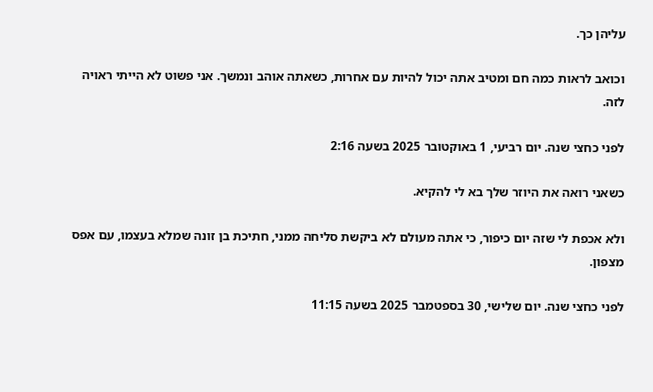עליהן כך.

וכואב לראות כמה חם ומטיב אתה יכול להיות עם אחרות, כשאתה אוהב ונמשך. אני פשוט לא הייתי ראויה לזה.

לפני כחצי שנה. יום רביעי, 1 באוקטובר 2025 בשעה 2:16

כשאני רואה את היוזר שלך בא לי להקיא.

ולא אכפת לי שזה יום כיפור, כי אתה מעולם לא ביקשת סליחה ממני, חתיכת בן זונה שמלא בעצמו, עם אפס מצפון.

לפני כחצי שנה. יום שלישי, 30 בספטמבר 2025 בשעה 11:15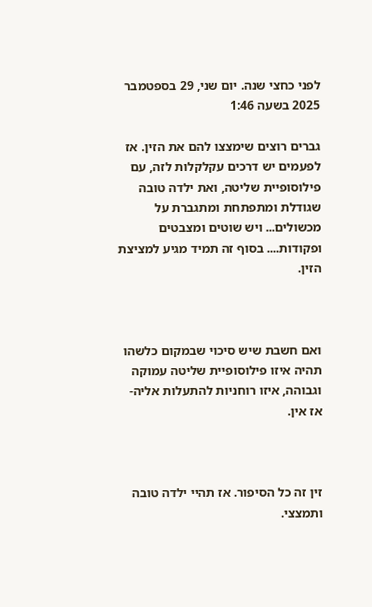לפני כחצי שנה. יום שני, 29 בספטמבר 2025 בשעה 1:46

גברים רוצים שימצצו להם את הזין. אז לפעמים יש דרכים עקלקלות לזה, עם פילוסופיית שליטה, ואת ילדה טובה שגודלת ומתפתחת ומתגברת על מכשולים... ויש שוטים ומצבטים ופקודות.... בסוף זה תמיד מגיע למציצת הזין.



ואם חשבת שיש סיכוי שבמקום כלשהו תהיה איזו פילוסופיית שליטה עמוקה וגבוהה, איזו רוחניות להתעלות אליה- אז אין.



זין זה כל הסיפור. אז תהיי ילדה טובה ותמצצי.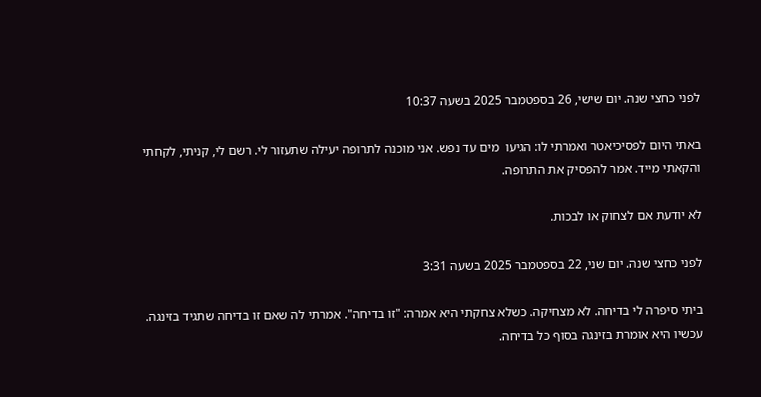לפני כחצי שנה. יום שישי, 26 בספטמבר 2025 בשעה 10:37

באתי היום לפסיכיאטר ואמרתי לו: הגיעו  מים עד נפש. אני מוכנה לתרופה יעילה שתעזור לי. רשם לי, קניתי, לקחתי והקאתי מייד. אמר להפסיק את התרופה.

לא יודעת אם לצחוק או לבכות.

לפני כחצי שנה. יום שני, 22 בספטמבר 2025 בשעה 3:31

ביתי סיפרה לי בדיחה. לא מצחיקה. כשלא צחקתי היא אמרה: "זו בדיחה". אמרתי לה שאם זו בדיחה שתגיד בזינגה. עכשיו היא אומרת בזינגה בסוף כל בדיחה.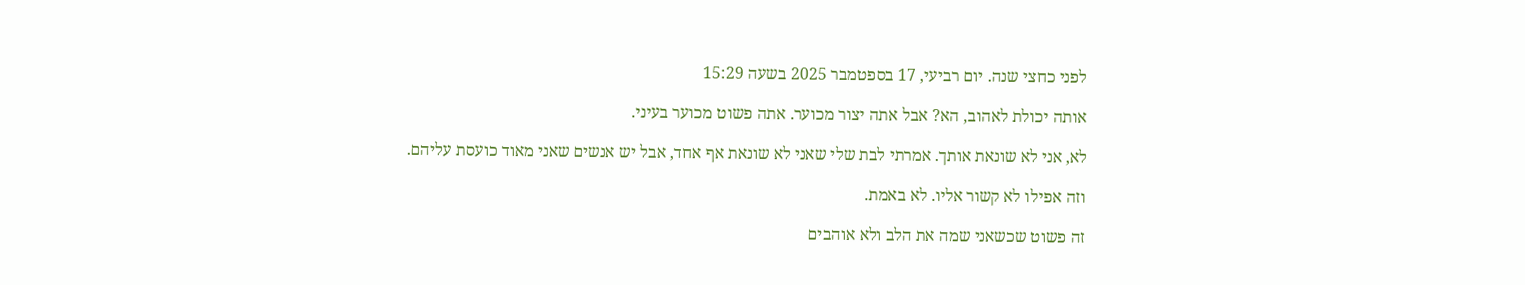לפני כחצי שנה. יום רביעי, 17 בספטמבר 2025 בשעה 15:29

אותה יכולת לאהוב, הא? אבל אתה יצור מכוער. אתה פשוט מכוער בעיני.

לא, אני לא שונאת אותך. אמרתי לבת שלי שאני לא שונאת אף אחד, אבל יש אנשים שאני מאוד כועסת עליהם.

וזה אפילו לא קשור אליו. לא באמת.

זה פשוט שכשאני שמה את הלב ולא אוהבים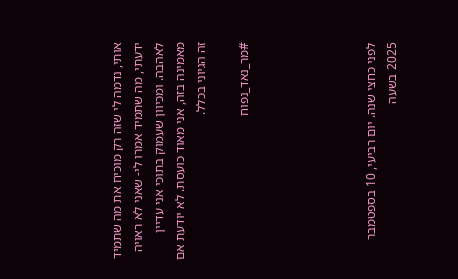אותי, נדמה לי שזה רק מוכיח את מה שתמיד ידעתי, מה שתמיד אמרו לי- שאני לא ראויה לאהבה. ומכיוון שעמוק בתוכי אני עדיין מאמינה בזה, אני מאוד כועסת. לא יודעת אם זה הגיוני בכלל.

#מר_נאד_נפוח





לפני כחצי שנה. יום רביעי, 10 בספטמבר 2025 בשעה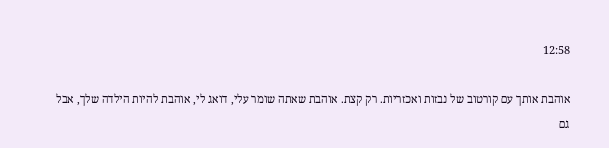12:58

אוהבת אותך עם קורטוב של נבזות ואכזריות. רק קצת. אוהבת שאתה שומר עלי, דואג לי, אוהבת להיות הילדה שלך, אבל גם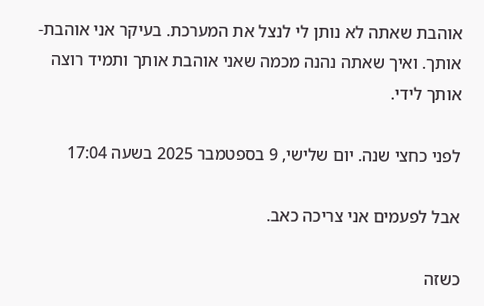אוהבת שאתה לא נותן לי לנצל את המערכת. בעיקר אני אוהבת- אותך. ואיך שאתה נהנה מכמה שאני אוהבת אותך ותמיד רוצה אותך לידי.

לפני כחצי שנה. יום שלישי, 9 בספטמבר 2025 בשעה 17:04

אבל לפעמים אני צריכה כאב.

כשזה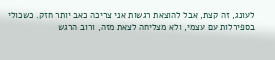לעונג, זה קצת, אבל להוצאת רגשות אני צריכה כאב יותר חזק. כשכולי בספירלות עם עצמי, ולא מצליחה לצאת מזה, ורוב הרגש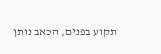תקוע בפנים, הכאב נותן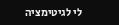לי לגיטימציה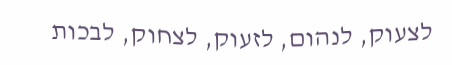לצעוק, לנהום, לזעוק, לצחוק, לבכות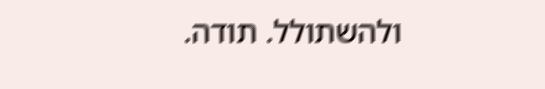ולהשתולל. תודה.